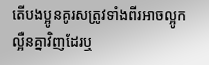តើបងប្អូនគូរសត្រូវទាំងពីរអាចល្អូកល្អឺនគ្នាវិញដែរឬ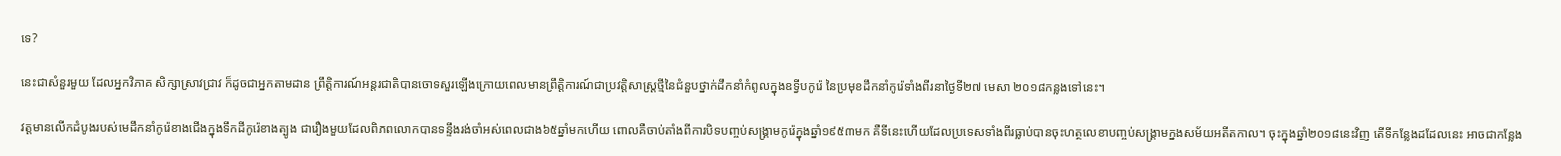ទេ?

នេះជាសំនួរមួយ ដែលអ្នកវិភាគ សិក្សាស្រាវជ្រាវ ក៏ដូចជាអ្នកតាមដាន ព្រឹត្តិការណ៍អន្តរជាតិបានចោទសួរឡើងក្រោយពេលមានព្រឹត្តិការណ៍ជាប្រវត្តិសាស្ត្រថ្មីនៃជំនួបថ្នាក់ដឹកនាំកំពូលក្នុងឧទ្វីបកូរ៉េ នៃប្រមុខដឹកនាំកូរ៉េទាំងពីរនាថ្ងៃទី២៧ មេសា ២០១៨កន្លងទៅនេះ។

វត្តមានលើកដំបូងរបស់មេដឹកនាំកូរ៉េខាងជើងក្នុងទឹកដីកូរ៉េខាងត្បូង ជារឿងមួយដែលពិភពលោកបានទន្ទឹងរង់ចាំអស់ពេលជាង៦៥ឆ្នាំមកហើយ ពោលគឺចាប់តាំងពីការបិទបញ្ចប់សង្គ្រាមកូរ៉េក្នុងឆ្នាំ១៩៥៣មក គឺទីនេះហើយដែលប្រទេសទាំងពីរធ្លាប់បានចុះហត្ថលេខាបញ្ចប់សង្គ្រាមក្នងសម័យអតីតកាល។ ចុះក្នុងឆ្នាំ២០១៨នេះវិញ តើទីកន្លែងដដែលនេះ អាចជាកន្លែង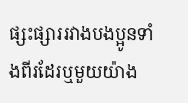ផ្សះផ្សាររវាងបងប្អូនទាំងពីរដែរឬមួយយ៉ាង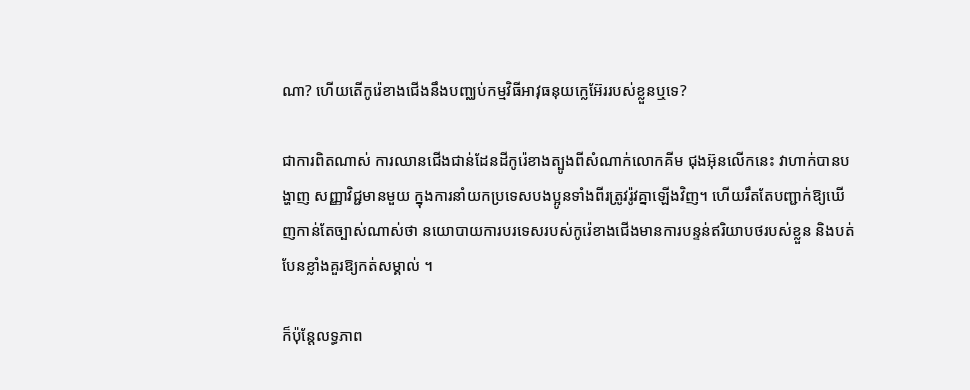ណា? ហើយតើកូរ៉េខាងជើងនឹងបញ្ឈប់កម្មវិធីអាវុធនុយក្លេអ៊ែររបស់ខ្លួនឬទេ?

ជាការពិតណាស់ ការឈានជើងជាន់ដែនដីកូរ៉េខាងត្បូងពីសំណាក់លោកគីម ជុងអ៊ុនលើកនេះ វាហាក់បានបង្ហាញ សញ្ញាវិជ្ជមានមួយ ក្នុងការនាំយកប្រទេសបងប្អូនទាំងពីរត្រូវរ៉ូវគ្នាឡើងវិញ។ ហើយរឹតតែបញ្ជាក់ឱ្យឃើញកាន់តែច្បាស់ណាស់ថា នយោបាយការបរទេសរបស់កូរ៉េខាងជើងមានការបន្ទន់ឥរិយាបថរបស់ខ្លួន និងបត់បែនខ្លាំងគួរឱ្យកត់សម្គាល់ ។

ក៏ប៉ុន្តែលទ្ធភាព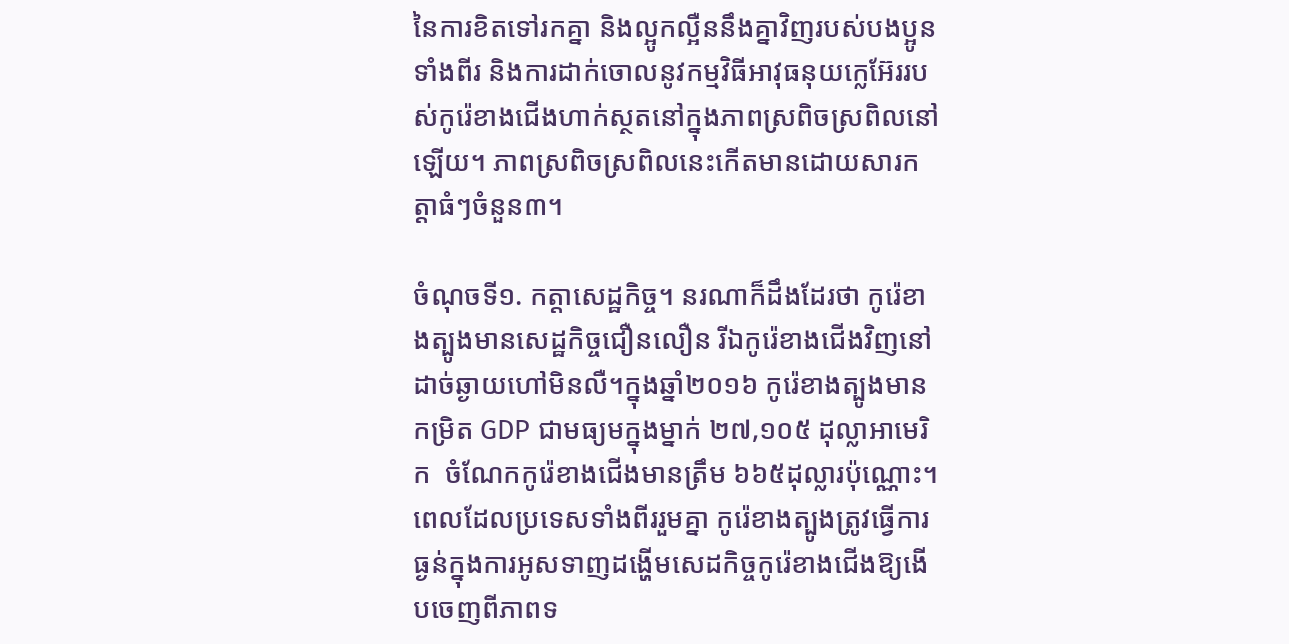នៃការខិតទៅរកគ្នា និងល្អូកល្អឺននឹងគ្នាវិញរបស់បងប្អូនទាំងពីរ និងការដាក់ចោលនូវកម្មវិធីអាវុធនុយក្លេអ៊ែររបស់កូរ៉េខាងជើងហាក់ស្ថតនៅក្នុងភាពស្រពិចស្រពិលនៅឡើយ។ ភាពស្រពិចស្រពិលនេះកើតមានដោយសារកត្តាធំៗចំនួន៣។

ចំណុចទី១. កត្តាសេដ្ឋកិច្ច។ នរណាក៏ដឹងដែរថា កូរ៉េខាងត្បូងមានសេដ្ឋកិច្ចជឿនលឿន រីឯកូរ៉េខាងជើងវិញនៅដាច់ឆ្ងាយហៅមិនលឺ។ក្នុងឆ្នាំ២០១៦ កូរ៉េខាងត្បូងមានកម្រិត GDP ជាមធ្យមក្នុងម្នាក់ ២៧,១០៥ ដុល្លាអាមេរិក  ចំណែកកូរ៉េខាងជើងមានត្រឹម ៦៦៥ដុល្លារប៉ុណ្ណោះ។ ពេលដែលប្រទេសទាំងពីររួមគ្នា កូរ៉េខាងត្បូងត្រូវធ្វើការធ្ងន់ក្នុងការអូសទាញដង្ហើមសេដកិច្ចកូរ៉េខាងជើងឱ្យងើបចេញពីភាពទ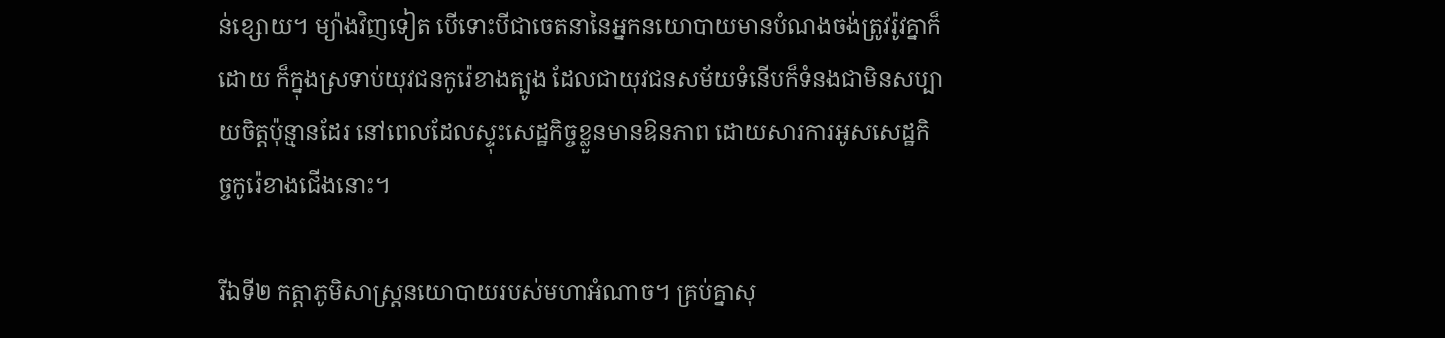ន់ខ្សោយ។ ម្យ៉ាងវិញទៀត បើទោះបីជាចេតនានៃអ្នកនយោបាយមានបំណងចង់ត្រូវរ៉ូវគ្នាក៏ដោយ ក៏ក្នុងស្រទាប់យុវជនកូរ៉េខាងត្បូង ដែលជាយុវជនសម័យទំនើបក៏ទំនងជាមិនសប្បាយចិត្តប៉ុន្មានដែរ នៅពេលដែលស្ទុះសេដ្ឋកិច្ចខ្លួនមានឱនភាព ដោយសារការអូសសេដ្ឋកិច្ចកូរ៉េខាងជើងនោះ។

រីឯទី២ កត្តាភូមិសាស្ត្រនយោបាយរបស់មហាអំណាច។ គ្រប់គ្នាសុ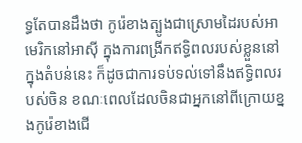ទ្ធតែបានដឹងថា កូរ៉េខាងត្បូងជាស្រោមដៃរបស់អាមេរិកនៅអាស៊ី ក្នុងការពង្រីកឥទ្ធិពលរបស់ខ្លួននៅក្នុងតំបន់នេះ ក៏ដូចជាការទប់ទល់ទៅនឹងឥទ្ធិពលរបស់ចិន ខណៈពេលដែលចិនជាអ្នកនៅពីក្រោយខ្នងកូរ៉េខាងជើ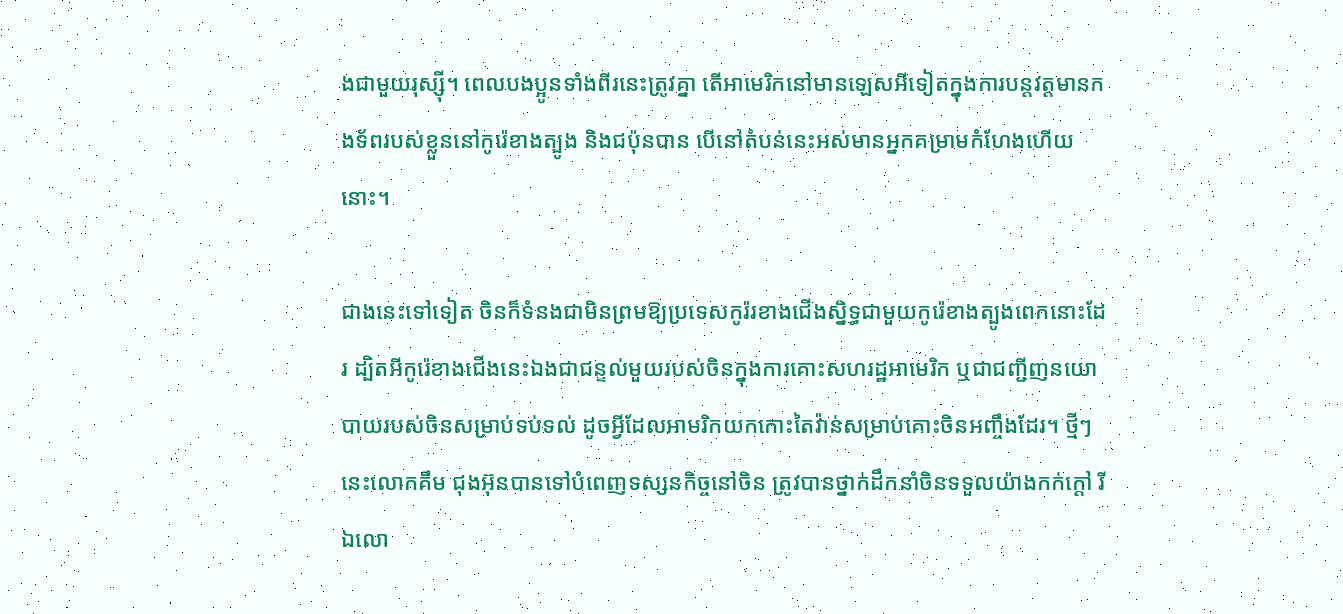ងជាមួយរុស្ស៊ី។ ពេលបងប្អូនទាំងពីរនេះត្រូវគ្នា តើអាមេរិកនៅមានឡេសអីទៀតក្នុងការបន្តវត្តមានកងទ័ពរបស់ខ្លួននៅកូរ៉េខាងត្បូង និងជប៉ុនបាន បើនៅតំបន់នេះអស់មានអ្នកគម្រាមកំហែងហើយនោះ។

ជាងនេះទៅទៀត ចិនក៏ទំនងជាមិនព្រមឱ្យប្រទេសកូរ៉រខាងជើងស្និទ្ធជាមួយកូរ៉េខាងត្បូងពេកនោះដែរ ដ្បិតអីកូរ៉េខាងជើងនេះឯងជាជន្ទល់មួយរបស់ចិនក្នុងការគោះសហរដ្ឋអាមេរិក ឬជាជញ្ជីញនយោបាយរបស់ចិនសម្រាប់ទប់ទល់ ដូចអ្វីដែលអាមរិកយកកោះតៃវ៉ាន់សម្រាប់គោះចិនអញ្ចឹងដែរ។ ថ្មីៗនេះលោកគឹម ជុងអ៊ុនបានទៅបំពេញទស្សនកិច្ចនៅចិន ត្រូវបានថ្នាក់ដឹកនាំចិនទទួលយ៉ាងកក់ក្តៅ រីឯលោ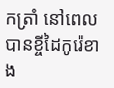កត្រាំ នៅពេលបានខ្ចីដៃកូរ៉េខាង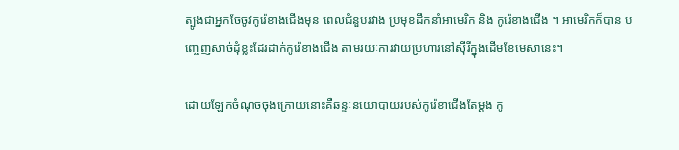ត្បូងជាអ្នកចែចូវកូរ៉េខាងជើងមុន ពេលជំនួបរវាង ប្រមុខដឹកនាំអាមេរិក និង កូរ៉េខាងជើង ។ អាមេរិកក៏បាន បញ្ចេញសាច់ដុំខ្លះដែរដាក់កូរ៉េខាងជើង តាមរយៈការវាយប្រហារនៅស៊ីរីក្នុងដើមខែមេសានេះ។

ដោយឡែកចំណុចចុងក្រោយនោះគឺឆន្ទៈនយោបាយរបស់កូរ៉េខាជើងតែម្តង កូ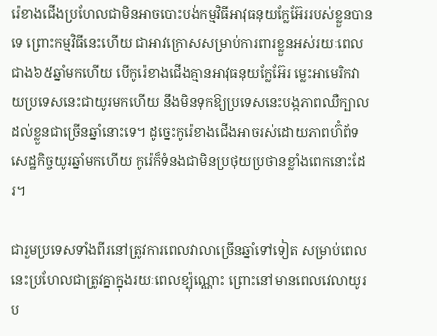រ៉េខាងជើងប្រហែលជាមិនអាចបោះបង់កម្មវិធីអាវុធនុយក្លែអ៊ែររបស់ខ្លួនបានទេ ព្រោះកម្មវិធីនេះហើយ ជាអាវក្រោសសម្រាប់ការពារខ្លួនអស់រយៈពេលជាង៦៥ឆ្នាំមកហើយ បើកូរ៉េខាងជើងគ្មានអាវុធនុយក្លែអ៊ែរ ម្លេះអាមេរិកវាយប្រទេសនេះជាយូរមកហើយ នឹងមិនទុកឱ្យប្រទេសនេះបង្កភាពឈឺក្បាលដល់ខ្លួនជាច្រើនឆ្នាំនោះទេ។ ដូច្នេះកូរ៉េខាងជើងអាចរស់ដោយភាពហ៊ំព័ទសេដ្ឋកិច្ចយូរឆ្នាំមកហើយ កូរ៉េក៏ទំនងជាមិនប្រថុយប្រថានខ្លាំងពេកនោះដែរ។

ជារួមប្រទេសទាំងពីរនៅត្រូវការពេលវាលាច្រើនឆ្នាំទៅទៀត សម្រាប់ពេលនេះប្រហែលជាត្រូវគ្នាក្នុងរយៈពេលខ្ប៉ុណ្ណោះ ព្រោះនៅមានពេលវេលាយូរប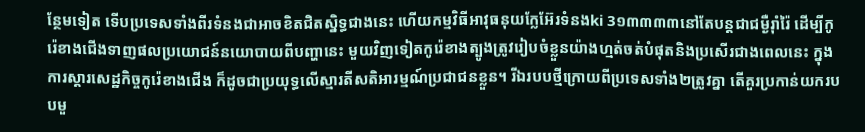ន្ថែមទៀត ទើបប្រទេសទាំងពីរទំនងជាអាចខិតជិតស្និទ្ធជាងនេះ ហើយកម្មវិធីអាវុធនុយក្លែអ៊ែរទំនងki 3១៣៣៣៣នៅតែបន្តជាជម្ងឺរ៉ាំរ៉ៃ ដើម្បីកូរ៉េខាងជើងទាញផលប្រយោជន៍នយោបាយពីបញ្ហានេះ មួយវិញទៀតកូរ៉េខាងត្បូងត្រូវរៀបចំខ្លួនយ៉ាងហ្មត់ចត់បំផុតនិងប្រសើរជាងពេលនេះ ក្នុងការស្តារសេដ្ឋកិច្ចកូរ៉េខាងជើង ក៏ដូចជាប្រយុទ្ធលើស្មារតីសតិអារម្មណ៍ប្រជាជនខ្លួន។ រីឯរបបថ្មីក្រោយពីប្រទេសទាំង២ត្រូវគ្នា តើគួរប្រកាន់យករបបមួ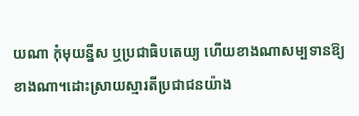យណា កុំមុយន្នីស ឬប្រជាធិបតេយ្យ ហើយខាងណាសម្បទានឱ្យខាងណា។ដោះស្រាយស្មារតីប្រជាជនយ៉ាង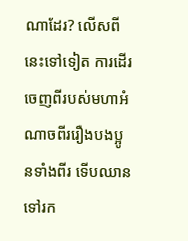ណាដែរ? លើសពីនេះទៅទៀត ការដើរចេញពីរបស់មហាអំណាចពីររឿងបងប្អូនទាំងពីរ ទើបឈានទៅរក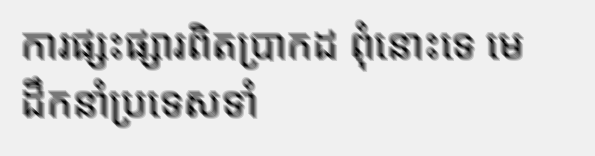ការផ្សះផ្សារពិតប្រាកដ ពុំនោះទេ មេដឹកនាំប្រទេសទាំ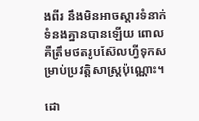ងពីរ នឹងមិនអាចស្តារទំនាក់ទំនងគ្នានបានឡើយ ពោលគឺត្រឹមថតរូបស៊ែលហ្វីទុកសម្រាប់ប្រវត្តិសាស្ត្រប៉ុណ្ណោះ។

ដោ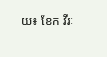យ៖ ខែក វីរៈ